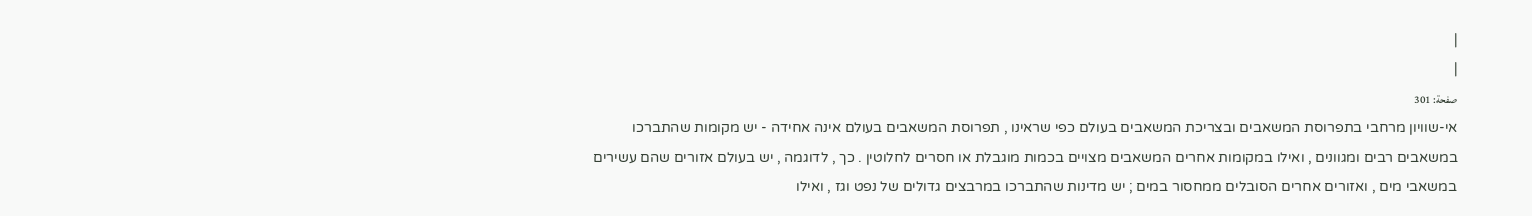|
|
صفحة: 301
אי-שוויון מרחבי בתפרוסת המשאבים ובצריכת המשאבים בעולם כפי שראינו , תפרוסת המשאבים בעולם אינה אחידה - יש מקומות שהתברכו במשאבים רבים ומגוונים , ואילו במקומות אחרים המשאבים מצויים בכמות מוגבלת או חסרים לחלוטין . כך , לדוגמה , יש בעולם אזורים שהם עשירים במשאבי מים , ואזורים אחרים הסובלים ממחסור במים ; יש מדינות שהתברכו במרבצים גדולים של נפט וגז , ואילו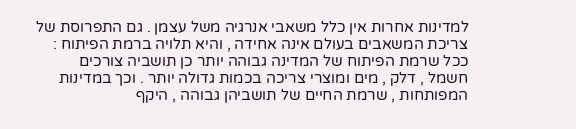למדינות אחרות אין כלל משאבי אנרגיה משל עצמן . גם התפרוסת של צריכת המשאבים בעולם אינה אחידה , והיא תלויה ברמת הפיתוח : ככל שרמת הפיתוח של המדינה גבוהה יותר כן תושביה צורכים חשמל , דלק , מים ומוצרי צריכה בכמות גדולה יותר . וכך במדינות המפותחות , שרמת החיים של תושביהן גבוהה , היקף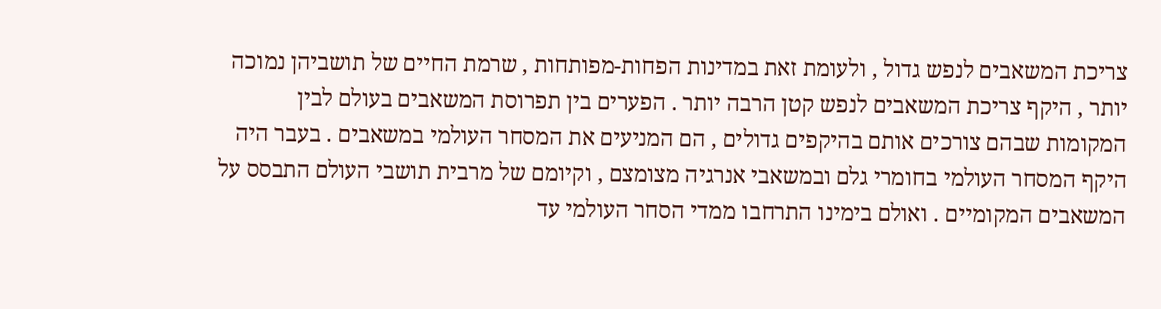צריכת המשאבים לנפש גדול , ולעומת זאת במדינות הפחות-מפותחות , שרמת החיים של תושביהן נמוכה יותר , היקף צריכת המשאבים לנפש קטן הרבה יותר . הפערים בין תפרוסת המשאבים בעולם לבין המקומות שבהם צורכים אותם בהיקפים גדולים , הם המניעים את המסחר העולמי במשאבים . בעבר היה היקף המסחר העולמי בחומרי גלם ובמשאבי אנרגיה מצומצם , וקיומם של מרבית תושבי העולם התבסס על המשאבים המקומיים . ואולם בימינו התרחבו ממדי הסחר העולמי עד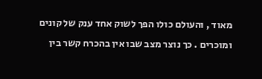מאוד , והעולם כולו הפך לשוק אחד ענק של קונים ומוכרים . כך נוצר מצב שבו אין בהכרח קשר בין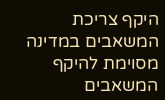היקף צריכת המשאבים במדינה מסוימת להיקף המשאבים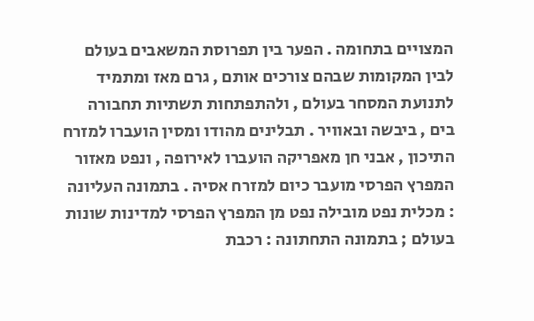המצויים בתחומה . הפער בין תפרוסת המשאבים בעולם לבין המקומות שבהם צורכים אותם , גרם מאז ומתמיד לתנועת המסחר בעולם , ולהתפתחות תשתיות תחבורה בים , ביבשה ובאוויר . תבלינים מהודו ומסין הועברו למזרח התיכון , אבני חן מאפריקה הועברו לאירופה , ונפט מאזור המפרץ הפרסי מועבר כיום למזרח אסיה . בתמונה העליונה : מכלית נפט מובילה נפט מן המפרץ הפרסי למדינות שונות בעולם ; בתמונה התחתונה : רכבת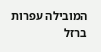המובילה עפרות ברזל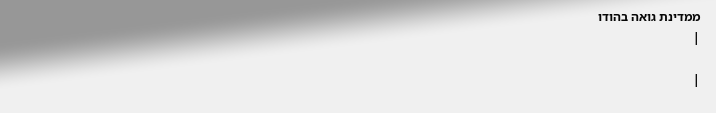ממדינת גואה בהודו
|

|